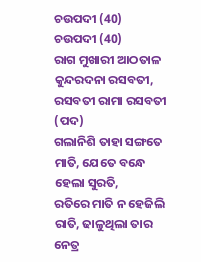ଚଉପଦୀ (40)
ଚଉପଦୀ (40)
ରାଗ ମୁଖାରୀ ଆଠତାଳ
କୁନ୍ଦରଦନା ରସବତୀ, ରସବତୀ ରାମା ରସବତୀ (ପଦ)
ଗଲାନିଶି ତାହା ସଙ୍ଗତେ ମାତି, ଯେତେ ବନ୍ଧେ ହେଲା ସୁରତି,
ରତିରେ ମାତି ନ ହେଜିଲି ରାତି, ଢାଳୁଥିଲା ତାର ନେତ୍ର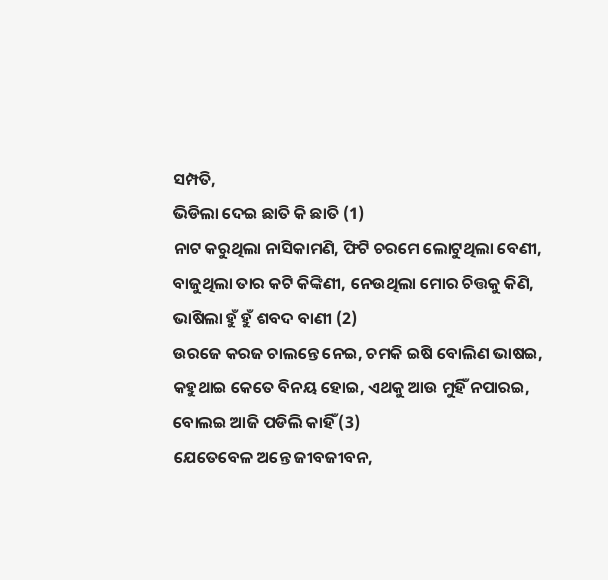ସମ୍ପତି,
ଭିଡିଲା ଦେଇ ଛାତି କି ଛାତି (1)
ନାଟ କରୁଥିଲା ନାସିକାମଣି, ଫିଟି ଚରମେ ଲୋଟୁଥିଲା ବେଣୀ,
ବାଜୁଥିଲା ତାର କଟି କିଙ୍କିଣୀ, ନେଉଥିଲା ମୋର ଚିତ୍ତକୁ କିଣି,
ଭାଷିଲା ହୁଁ ହୁଁ ଶବଦ ବାଣୀ (2)
ଉରଜେ କରଜ ଚାଲନ୍ତେ ନେଇ, ଚମକି ଇଷି ବୋଲିଣ ଭାଷଇ,
କହୁଥାଇ କେତେ ବିନୟ ହୋଇ, ଏଥକୁ ଆଉ ମୁହିଁ ନପାରଇ,
ବୋଲଇ ଆଜି ପଡିଲି କାହିଁ (3)
ଯେତେବେଳ ଅନ୍ତେ ଜୀବଜୀବନ,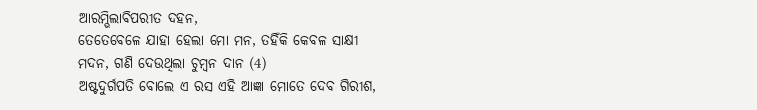ଆରମ୍ଭିଲାବିପରୀତ ଦହନ,
ତେତେବେଳେ ଯାହା ହେଲା ମୋ ମନ, ତହିଁକି କେବଳ ସାକ୍ଷୀ
ମଦନ, ଗଣି ଦେଉଥିଲା ଚୁମ୍ବନ ଦାନ (4)
ଅଷ୍ଟଦୁର୍ଗପତି ବୋଲେ ଏ ରସ ଏହି ଆଜ୍ଞା ମୋତେ ଦେବ ଗିରୀଶ,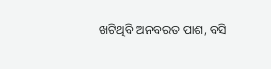ଖଟିଥିବି ଅନବରତ ପାଶ, ବସି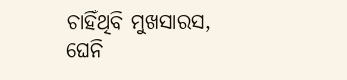ଚାହିଁଥିବି ମୁଖସାରସ,
ଘେନି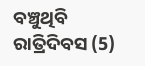ବଞ୍ଚୁଥିବି ରାତ୍ରିଦିବସ (5)